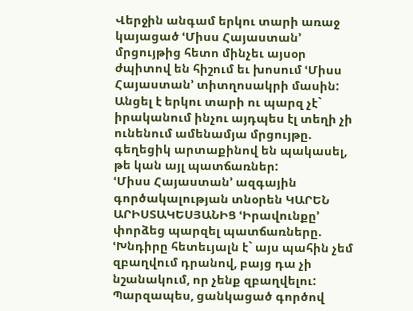Վերջին անգամ երկու տարի առաջ կայացած ՙՄիսս Հայաստան՚ մրցույթից հետո մինչեւ այսօր ժպիտով են հիշում եւ խոսում ՙՄիսս Հայաստան՚ տիտղոսակրի մասին: Անցել է երկու տարի ու պարզ չէ` իրականում ինչու այդպես էլ տեղի չի ունենում ամենամյա մրցույթը. գեղեցիկ արտաքինով են պակասել, թե կան այլ պատճառներ:
ՙՄիսս Հայաստան՚ ազգային գործակալության տնօրեն ԿԱՐԵՆ ԱՐԻՍՏԱԿԵՍՅԱՆԻՑ ՙԻրավունքը՚ փորձեց պարզել պատճառները. ՙԽնդիրը հետեւյալն է` այս պահին չեմ զբաղվում դրանով, բայց դա չի նշանակում, որ չենք զբաղվելու: Պարզապես, ցանկացած գործով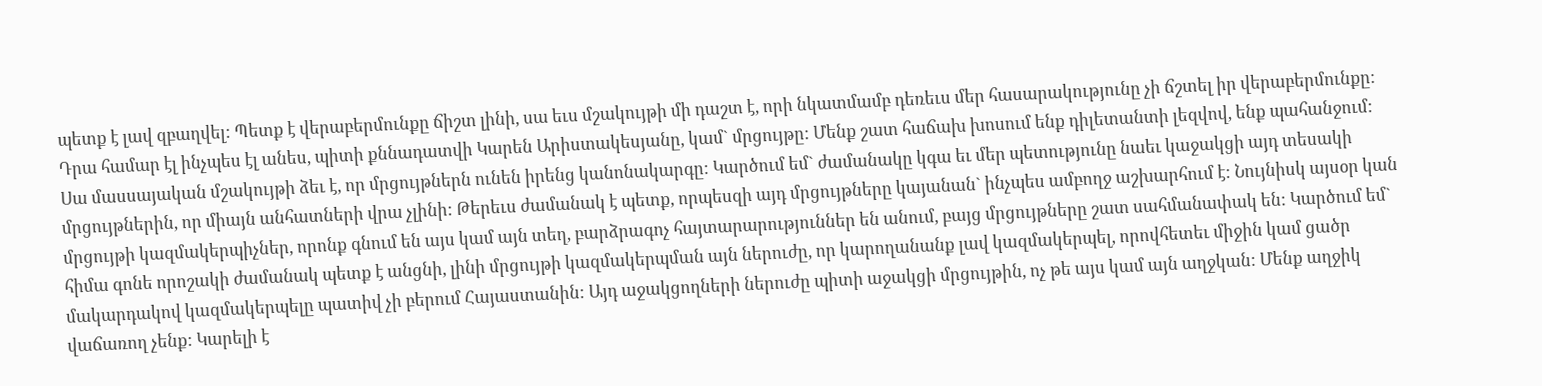պետք է լավ զբաղվել: Պետք է վերաբերմունքը ճիշտ լինի, սա եւս մշակույթի մի դաշտ է, որի նկատմամբ դեռեւս մեր հասարակությունը չի ճշտել իր վերաբերմունքը: Դրա համար էլ ինչպես էլ անես, պիտի քննադատվի Կարեն Արիստակեսյանը, կամ` մրցույթը: Մենք շատ հաճախ խոսում ենք դիլետանտի լեզվով, ենք պահանջում: Սա մասսայական մշակույթի ձեւ է, որ մրցույթներն ունեն իրենց կանոնակարգը: Կարծում եմ` ժամանակը կգա եւ մեր պետությունը նաեւ կաջակցի այդ տեսակի մրցույթներին, որ միայն անհատների վրա չլինի: Թերեւս ժամանակ է պետք, որպեսզի այդ մրցույթները կայանան` ինչպես ամբողջ աշխարհում է: Նույնիսկ այսօր կան մրցույթի կազմակերպիչներ, որոնք գնում են այս կամ այն տեղ, բարձրագոչ հայտարարություններ են անում, բայց մրցույթները շատ սահմանափակ են: Կարծում եմ` հիմա գոնե որոշակի ժամանակ պետք է անցնի, լինի մրցույթի կազմակերպման այն ներուժը, որ կարողանանք լավ կազմակերպել, որովհետեւ միջին կամ ցածր մակարդակով կազմակերպելը պատիվ չի բերում Հայաստանին: Այդ աջակցողների ներուժը պիտի աջակցի մրցույթին, ոչ թե այս կամ այն աղջկան: Մենք աղջիկ վաճառող չենք: Կարելի է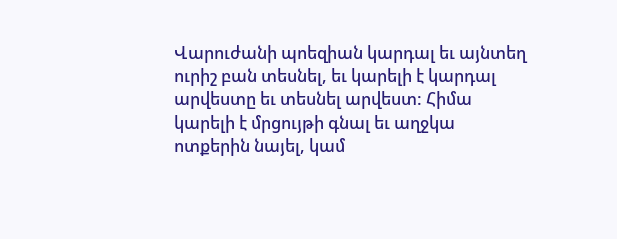Վարուժանի պոեզիան կարդալ եւ այնտեղ ուրիշ բան տեսնել, եւ կարելի է կարդալ արվեստը եւ տեսնել արվեստ: Հիմա կարելի է մրցույթի գնալ եւ աղջկա ոտքերին նայել, կամ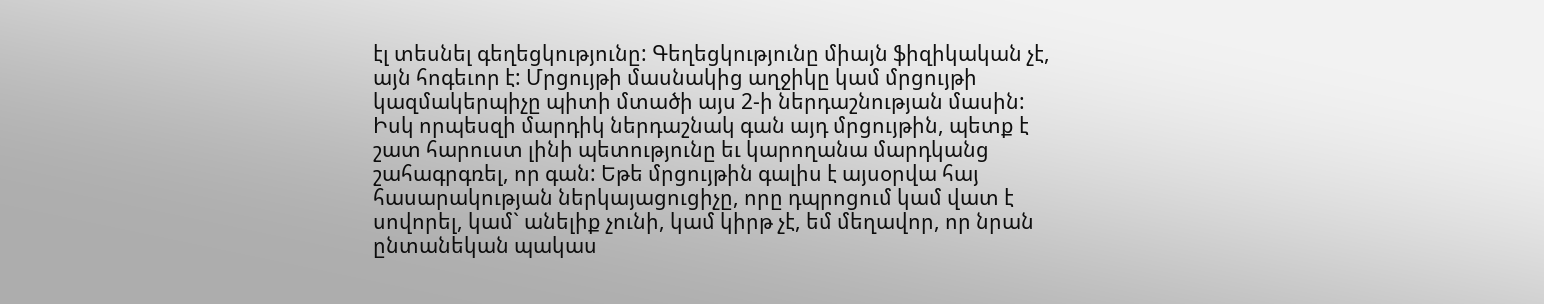էլ տեսնել գեղեցկությունը: Գեղեցկությունը միայն ֆիզիկական չէ, այն հոգեւոր է: Մրցույթի մասնակից աղջիկը կամ մրցույթի կազմակերպիչը պիտի մտածի այս 2-ի ներդաշնության մասին: Իսկ որպեսզի մարդիկ ներդաշնակ գան այդ մրցույթին, պետք է շատ հարուստ լինի պետությունը եւ կարողանա մարդկանց շահագրգռել, որ գան: Եթե մրցույթին գալիս է այսօրվա հայ հասարակության ներկայացուցիչը, որը դպրոցում կամ վատ է սովորել, կամ` անելիք չունի, կամ կիրթ չէ, եմ մեղավոր, որ նրան ընտանեկան պակաս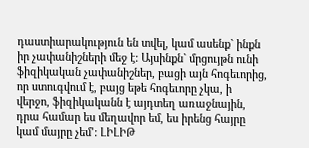դաստիարակություն են տվել, կամ ասենք` ինքն իր չափանիշների մեջ է: Այսինքն` մրցույթն ունի ֆիզիկական չափանիշներ, բացի այն հոգեւորից, որ ստուգվում է, բայց եթե հոգեւորը չկա, ի վերջո, ֆիզիկականն է այդտեղ առաջնային, դրա համար ես մեղավոր եմ, ես իրենց հայրը կամ մայրը չեմ՚: ԼԻԼԻԹ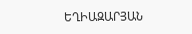ԵՂԻԱԶԱՐՅԱՆ